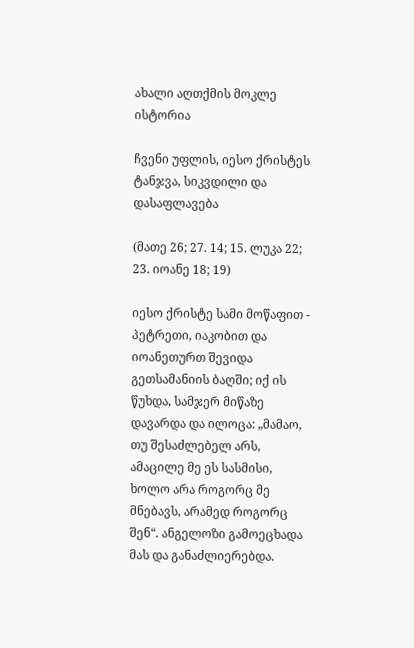ახალი აღთქმის მოკლე ისტორია

ჩვენი უფლის, იესო ქრისტეს ტანჯვა, სიკვდილი და დასაფლავება

(მათე 26; 27. 14; 15. ლუკა 22; 23. იოანე 18; 19)

იესო ქრისტე სამი მოწაფით - პეტრეთი, იაკობით და იოანეთურთ შევიდა გეთსამანიის ბაღში; იქ ის წუხდა, სამჯერ მიწაზე დავარდა და ილოცა: „მამაო, თუ შესაძლებელ არს, ამაცილე მე ეს სასმისი, ხოლო არა როგორც მე მნებავს, არამედ როგორც შენ“. ანგელოზი გამოეცხადა მას და განაძლიერებდა.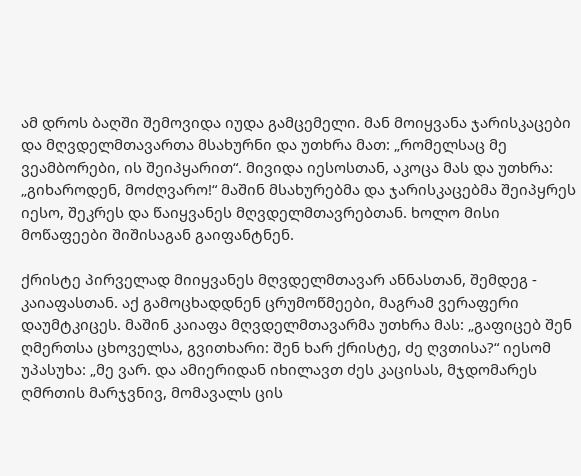ამ დროს ბაღში შემოვიდა იუდა გამცემელი. მან მოიყვანა ჯარისკაცები და მღვდელმთავართა მსახურნი და უთხრა მათ: „რომელსაც მე ვეამბორები, ის შეიპყარით“. მივიდა იესოსთან, აკოცა მას და უთხრა: „გიხაროდენ, მოძღვარო!“ მაშინ მსახურებმა და ჯარისკაცებმა შეიპყრეს იესო, შეკრეს და წაიყვანეს მღვდელმთავრებთან. ხოლო მისი მოწაფეები შიშისაგან გაიფანტნენ.

ქრისტე პირველად მიიყვანეს მღვდელმთავარ ანნასთან, შემდეგ - კაიაფასთან. აქ გამოცხადდნენ ცრუმოწმეები, მაგრამ ვერაფერი დაუმტკიცეს. მაშინ კაიაფა მღვდელმთავარმა უთხრა მას: „გაფიცებ შენ ღმერთსა ცხოველსა, გვითხარი: შენ ხარ ქრისტე, ძე ღვთისა?“ იესომ უპასუხა: „მე ვარ. და ამიერიდან იხილავთ ძეს კაცისას, მჯდომარეს ღმრთის მარჯვნივ, მომავალს ცის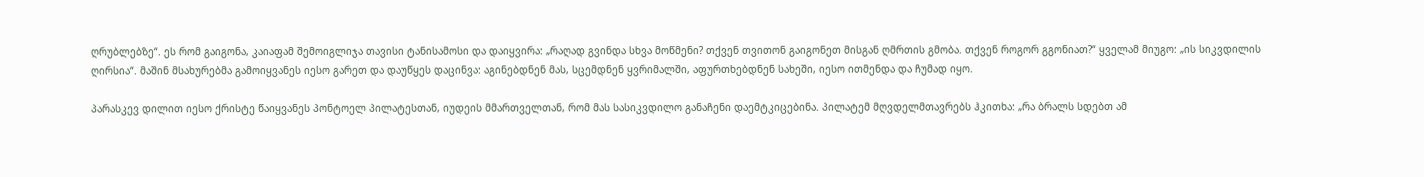ღრუბლებზე“. ეს რომ გაიგონა, კაიაფამ შემოიგლიჯა თავისი ტანისამოსი და დაიყვირა: „რაღად გვინდა სხვა მოწმენი? თქვენ თვითონ გაიგონეთ მისგან ღმრთის გმობა. თქვენ როგორ გგონიათ?“ ყველამ მიუგო: „ის სიკვდილის ღირსია“. მაშინ მსახურებმა გამოიყვანეს იესო გარეთ და დაუწყეს დაცინვა: აგინებდნენ მას, სცემდნენ ყვრიმალში, აფურთხებდნენ სახეში, იესო ითმენდა და ჩუმად იყო.

პარასკევ დილით იესო ქრისტე წაიყვანეს პონტოელ პილატესთან, იუდეის მმართველთან, რომ მას სასიკვდილო განაჩენი დაემტკიცებინა. პილატემ მღვდელმთავრებს ჰკითხა: „რა ბრალს სდებთ ამ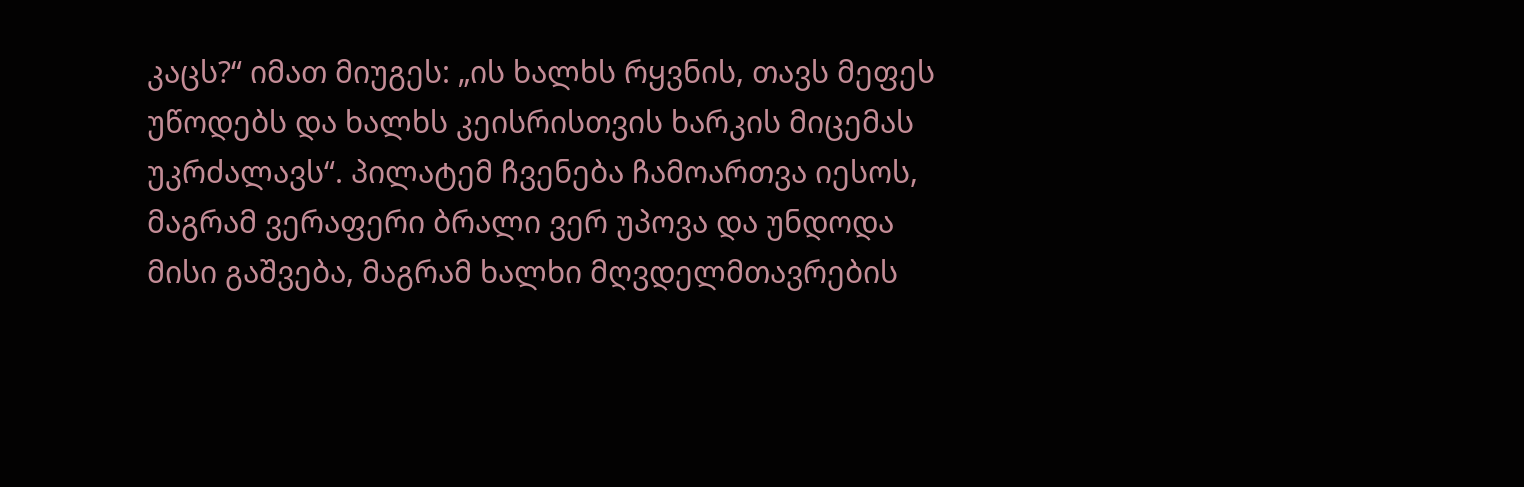კაცს?“ იმათ მიუგეს: „ის ხალხს რყვნის, თავს მეფეს უწოდებს და ხალხს კეისრისთვის ხარკის მიცემას უკრძალავს“. პილატემ ჩვენება ჩამოართვა იესოს, მაგრამ ვერაფერი ბრალი ვერ უპოვა და უნდოდა მისი გაშვება, მაგრამ ხალხი მღვდელმთავრების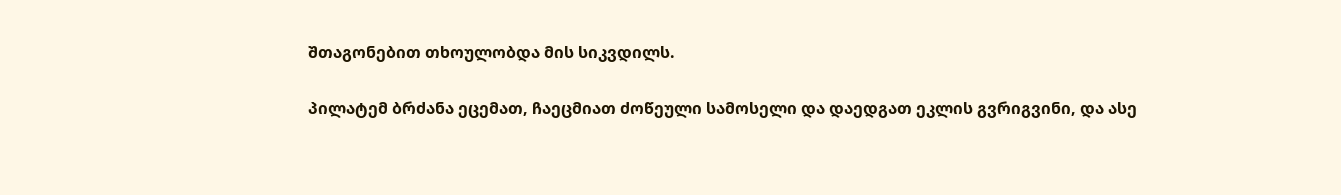შთაგონებით თხოულობდა მის სიკვდილს.

პილატემ ბრძანა ეცემათ, ჩაეცმიათ ძოწეული სამოსელი და დაედგათ ეკლის გვრიგვინი, და ასე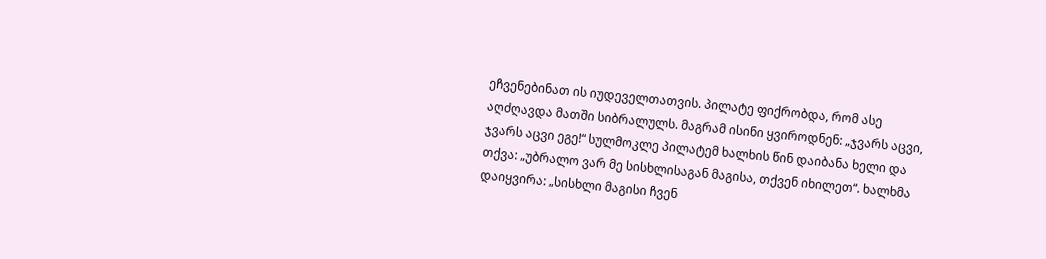ეჩვენებინათ ის იუდეველთათვის. პილატე ფიქრობდა, რომ ასე აღძღავდა მათში სიბრალულს. მაგრამ ისინი ყვიროდნენ: „ჯვარს აცვი, ჯვარს აცვი ეგე!“ სულმოკლე პილატემ ხალხის წინ დაიბანა ხელი და თქვა: „უბრალო ვარ მე სისხლისაგან მაგისა, თქვენ იხილეთ“. ხალხმა დაიყვირა: „სისხლი მაგისი ჩვენ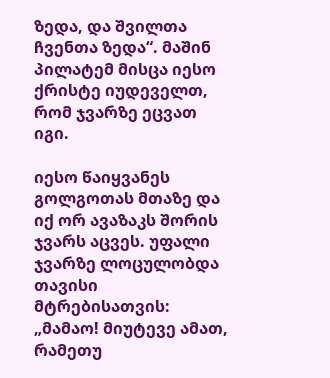ზედა, და შვილთა ჩვენთა ზედა“. მაშინ პილატემ მისცა იესო ქრისტე იუდეველთ, რომ ჯვარზე ეცვათ იგი.

იესო წაიყვანეს გოლგოთას მთაზე და იქ ორ ავაზაკს შორის ჯვარს აცვეს. უფალი ჯვარზე ლოცულობდა თავისი მტრებისათვის: „მამაო! მიუტევე ამათ, რამეთუ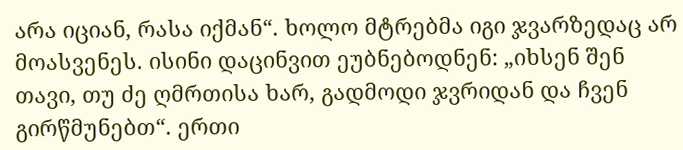არა იციან, რასა იქმან“. ხოლო მტრებმა იგი ჯვარზედაც არ მოასვენეს. ისინი დაცინვით ეუბნებოდნენ: „იხსენ შენ თავი, თუ ძე ღმრთისა ხარ, გადმოდი ჯვრიდან და ჩვენ გირწმუნებთ“. ერთი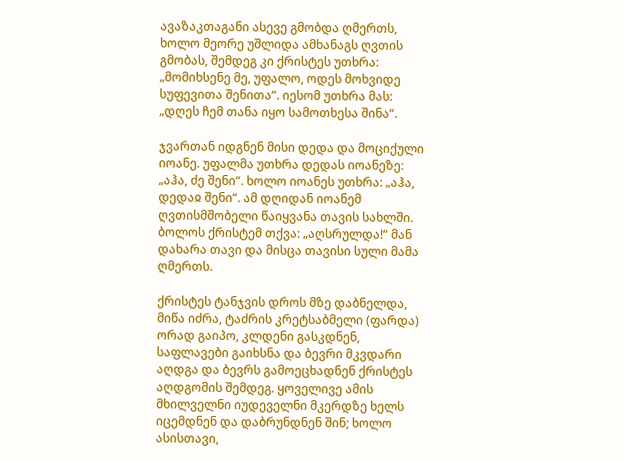ავაზაკთაგანი ასევე გმობდა ღმერთს, ხოლო მეორე უშლიდა ამხანაგს ღვთის გმობას, შემდეგ კი ქრისტეს უთხრა: „მომიხსენე მე, უფალო, ოდეს მოხვიდე სუფევითა შენითა“. იესომ უთხრა მას: „დღეს ჩემ თანა იყო სამოთხესა შინა“.

ჯვართან იდგნენ მისი დედა და მოციქული იოანე. უფალმა უთხრა დედას იოანეზე: „აჰა, ძე შენი“. ხოლო იოანეს უთხრა: „აჰა, დედაჲ შენი“. ამ დღიდან იოანემ ღვთისმშობელი წაიყვანა თავის სახლში. ბოლოს ქრისტემ თქვა: „აღსრულდა!“ მან დახარა თავი და მისცა თავისი სული მამა ღმერთს.

ქრისტეს ტანჯვის დროს მზე დაბნელდა, მიწა იძრა, ტაძრის კრეტსაბმელი (ფარდა) ორად გაიპო, კლდენი გასკდნენ, საფლავები გაიხსნა და ბევრი მკვდარი აღდგა და ბევრს გამოეცხადნენ ქრისტეს აღდგომის შემდეგ. ყოველივე ამის მხილველნი იუდეველნი მკერდზე ხელს იცემდნენ და დაბრუნდნენ შინ; ხოლო ასისთავი,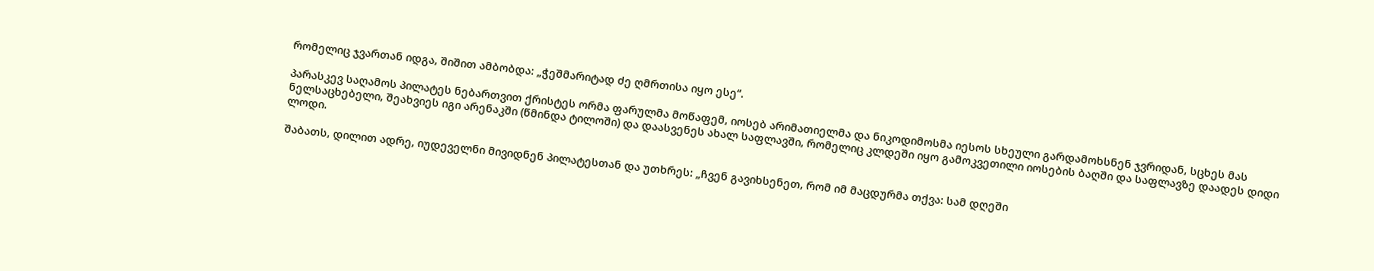რომელიც ჯვართან იდგა, შიშით ამბობდა: „ჭეშმარიტად ძე ღმრთისა იყო ესე“.

პარასკევ საღამოს პილატეს ნებართვით ქრისტეს ორმა ფარულმა მოწაფემ, იოსებ არიმათიელმა და ნიკოდიმოსმა იესოს სხეული გარდამოხსნენ ჯვრიდან, სცხეს მას ნელსაცხებელი, შეახვიეს იგი არენაკში (წმინდა ტილოში) და დაასვენეს ახალ საფლავში, რომელიც კლდეში იყო გამოკვეთილი იოსების ბაღში და საფლავზე დაადეს დიდი ლოდი.

შაბათს, დილით ადრე, იუდეველნი მივიდნენ პილატესთან და უთხრეს: „ჩვენ გავიხსენეთ, რომ იმ მაცდურმა თქვა: სამ დღეში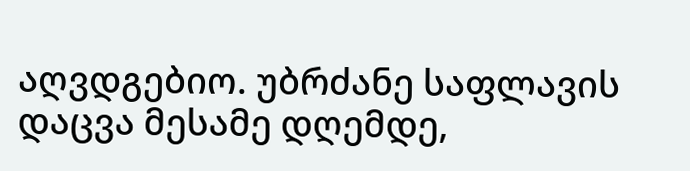აღვდგებიო. უბრძანე საფლავის დაცვა მესამე დღემდე,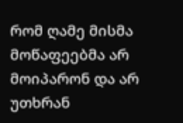რომ ღამე მისმა მოწაფეებმა არ მოიპარონ და არ უთხრან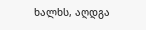ხალხს, აღდგა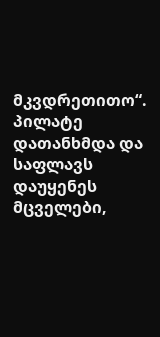მკვდრეთითო“. პილატე დათანხმდა და საფლავს დაუყენეს მცველები,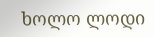ხოლო ლოდი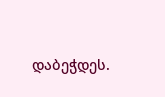დაბეჭდეს.